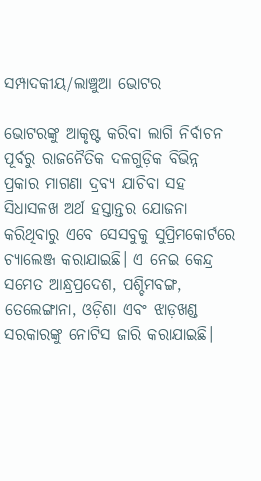ସମ୍ପାଦକୀୟ/ଲାଞ୍ଚୁଆ ଭୋଟର

ଭୋଟରଙ୍କୁ ଆକୃଷ୍ଟ କରିବା ଲାଗି ନିର୍ବାଚନ ପୂର୍ବରୁ ରାଜନୈତିକ ଦଳଗୁଡ଼ିକ ବିଭିନ୍ନ ପ୍ରକାର ମାଗଣା ଦ୍ରବ୍ୟ ଯାଚିବା ସହ ସିଧାସଳଖ ଅର୍ଥ ହସ୍ତାନ୍ତର ଯୋଜନା କରିଥିବାରୁ ଏବେ ସେସବୁକୁ ସୁପ୍ରିମକୋର୍ଟରେ ଚ୍ୟାଲେଞ୍ଜ କରାଯାଇଛି। ଏ ନେଇ କେନ୍ଦ୍ର ସମେତ ଆନ୍ଧ୍ରପ୍ରଦେଶ, ପଶ୍ଚିମବଙ୍ଗ, ତେଲେଙ୍ଗାନା, ଓଡ଼ିଶା ଏବଂ ଝାଡ଼ଖଣ୍ଡ ସରକାରଙ୍କୁ ନୋଟିସ ଜାରି କରାଯାଇଛି।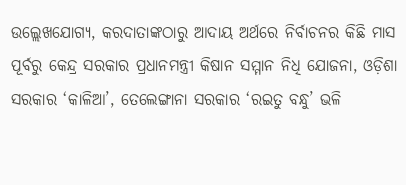ଉଲ୍ଲେଖଯୋଗ୍ୟ, କରଦାତାଙ୍କଠାରୁ ଆଦାୟ ଅର୍ଥରେ ନିର୍ବାଚନର କିଛି ମାସ ପୂର୍ବରୁ କେନ୍ଦ୍ର ସରକାର ପ୍ରଧାନମନ୍ତ୍ରୀ କିଷାନ ସମ୍ମାନ ନିଧି ଯୋଜନା, ଓଡ଼ିଶା ସରକାର ‘କାଳିଆ’, ତେଲେଙ୍ଗାନା ସରକାର ‘ରଇତୁ ବନ୍ଧୁ’ ଭଳି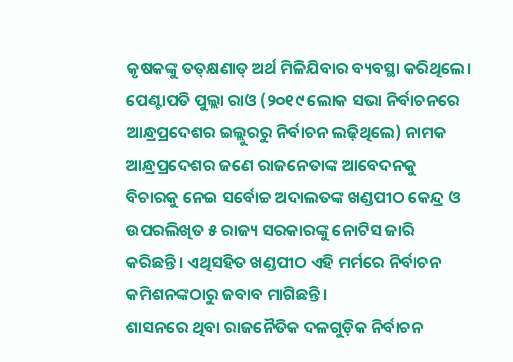କୃଷକଙ୍କୁ ତତ୍‌କ୍ଷଣାତ୍‌ ଅର୍ଥ ମିଳିଯିବାର ବ୍ୟବସ୍ଥା କରିଥିଲେ। ପେଣ୍ଟାପତି ପୁଲ୍ଲା ରାଓ (୨୦୧୯ ଲୋକ ସଭା ନିର୍ବାଚନରେ ଆନ୍ଧ୍ରପ୍ରଦେଶର ଇଲ୍ଲୁରରୁ ନିର୍ବାଚନ ଲଢ଼ିଥିଲେ) ନାମକ ଆନ୍ଧ୍ରପ୍ରଦେଶର ଜଣେ ରାଜନେତାଙ୍କ ଆବେଦନକୁ ବିଚାରକୁ ନେଇ ସର୍ବୋଚ୍ଚ ଅଦାଲତଙ୍କ ଖଣ୍ଡପୀଠ କେନ୍ଦ୍ର ଓ ଉପରଲିଖିତ ୫ ରାଜ୍ୟ ସରକାରଙ୍କୁ ନୋଟିସ ଜାରି କରିଛନ୍ତି। ଏଥିସହିତ ଖଣ୍ଡପୀଠ ଏହି ମର୍ମରେ ନିର୍ବାଚନ କମିଶନଙ୍କଠାରୁ ଜବାବ ମାଗିଛନ୍ତି।
ଶାସନରେ ଥିବା ରାଜନୈତିକ ଦଳଗୁଡ଼ିକ ନିର୍ବାଚନ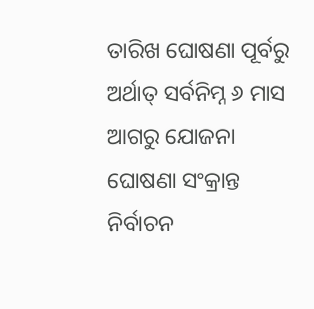ତାରିଖ ଘୋଷଣା ପୂର୍ବରୁ ଅର୍ଥାତ୍‌ ସର୍ବନିମ୍ନ ୬ ମାସ ଆଗରୁ ଯୋଜନା ଘୋଷଣା ସଂକ୍ରାନ୍ତ ନିର୍ବାଚନ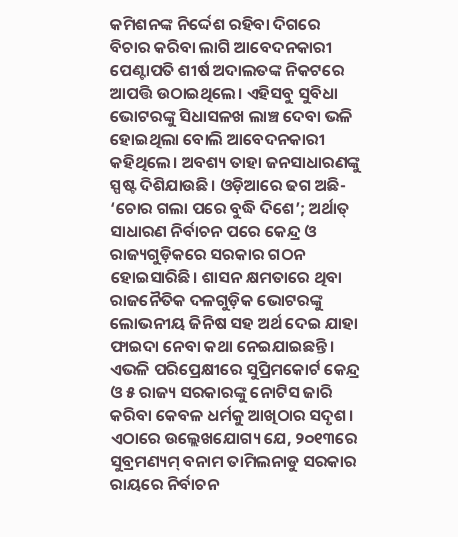କମିଶନଙ୍କ ନିର୍ଦ୍ଦେଶ ରହିବା ଦିଗରେ ବିଚାର କରିବା ଲାଗି ଆବେଦନକାରୀ ପେଣ୍ଟାପତି ଶୀର୍ଷ ଅଦାଲତଙ୍କ ନିକଟରେ ଆପତ୍ତି ଉଠାଇଥିଲେ। ଏହିସବୁ ସୁବିଧା ଭୋଟରଙ୍କୁ ସିଧାସଳଖ ଲାଞ୍ଚ ଦେବା ଭଳି ହୋଇଥିଲା ବୋଲି ଆବେଦନକାରୀ କହିଥିଲେ। ଅବଶ୍ୟ ତାହା ଜନସାଧାରଣଙ୍କୁ ସ୍ପଷ୍ଟ ଦିଶିଯାଉଛି। ଓଡ଼ିଆରେ ଢଗ ଅଛି- ‘ଚୋର ଗଲା ପରେ ବୁଦ୍ଧି ଦିଶେ’; ଅର୍ଥାତ୍‌ ସାଧାରଣ ନିର୍ବାଚନ ପରେ କେନ୍ଦ୍ର ଓ ରାଜ୍ୟଗୁଡ଼ିକରେ ସରକାର ଗଠନ ହୋଇସାରିଛି। ଶାସନ କ୍ଷମତାରେ ଥିବା ରାଜନୈତିକ ଦଳଗୁଡ଼ିକ ଭୋଟରଙ୍କୁ ଲୋଭନୀୟ ଜିନିଷ ସହ ଅର୍ଥ ଦେଇ ଯାହା ଫାଇଦା ନେବା କଥା ନେଇଯାଇଛନ୍ତି। ଏଭଳି ପରିପ୍ରେକ୍ଷୀରେ ସୁପ୍ରିମକୋର୍ଟ କେନ୍ଦ୍ର ଓ ୫ ରାଜ୍ୟ ସରକାରଙ୍କୁ ନୋଟିସ ଜାରି କରିବା କେବଳ ଧର୍ମକୁ ଆଖିଠାର ସଦୃଶ। ଏଠାରେ ଉଲ୍ଲେଖଯୋଗ୍ୟ ଯେ, ୨୦୧୩ରେ ସୁବ୍ରମଣ୍ୟମ୍‌ ବନାମ ତାମିଲନାଡୁ ସରକାର ରାୟରେ ନିର୍ବାଚନ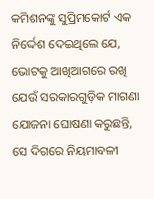କମିଶନଙ୍କୁ ସୁପ୍ରିମକୋର୍ଟ ଏକ ନିର୍ଦ୍ଦେଶ ଦେଇଥିଲେ ଯେ, ଭୋଟକୁ ଆଖିଆଗରେ ରଖି ଯେଉଁ ସରକାରଗୁଡ଼ିକ ମାଗଣା ଯୋଜନା ଘୋଷଣା କରୁଛନ୍ତି, ସେ ଦିଗରେ ନିୟମାବଳୀ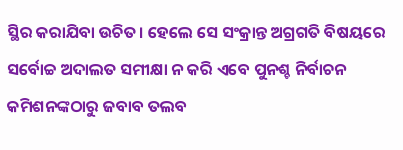ସ୍ଥିର କରାଯିବା ଉଚିତ। ହେଲେ ସେ ସଂକ୍ରାନ୍ତ ଅଗ୍ରଗତି ବିଷୟରେ ସର୍ବୋଚ୍ଚ ଅଦାଲତ ସମୀକ୍ଷା ନ କରି ଏବେ ପୁନଶ୍ଚ ନିର୍ବାଚନ କମିଶନଙ୍କଠାରୁ ଜବାବ ତଲବ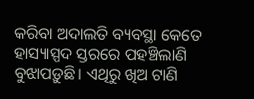କରିବା ଅଦାଲତି ବ୍ୟବସ୍ଥା କେତେ ହାସ୍ୟାସ୍ପଦ ସ୍ତରରେ ପହଞ୍ଚିଲାଣି ବୁଝାପଡ଼ୁଛି। ଏଥିରୁ ଖିଅ ଟାଣି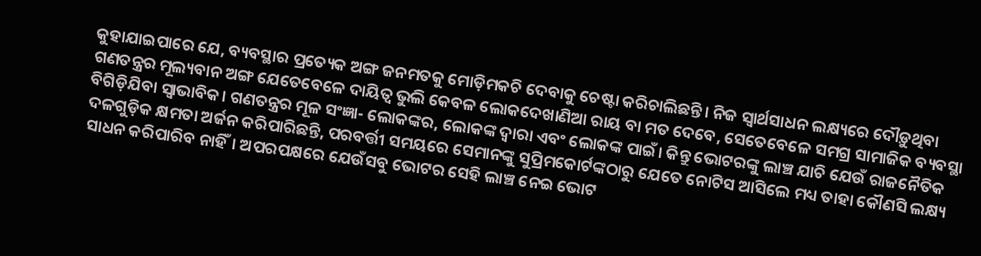କୁହାଯାଇପାରେ ଯେ, ବ୍ୟବସ୍ଥାର ପ୍ରତ୍ୟେକ ଅଙ୍ଗ ଜନମତକୁ ମୋଡ଼ିମକଚି ଦେବାକୁ ଚେଷ୍ଟା କରିଚାଲିଛନ୍ତି। ନିଜ ସ୍ବାର୍ଥସାଧନ ଲକ୍ଷ୍ୟରେ ଦୌଡ଼ୁଥିବା ଗଣତନ୍ତ୍ରର ମୂଲ୍ୟବାନ ଅଙ୍ଗ ଯେତେବେଳେ ଦାୟିତ୍ୱ ଭୁଲି କେବଳ ଲୋକଦେଖାଣିଆ ରାୟ ବା ମତ ଦେବେ, ସେତେବେଳେ ସମଗ୍ର ସାମାଜିକ ବ୍ୟବସ୍ଥା ବିଗିଡ଼ିଯିବା ସ୍ବାଭାବିକ। ଗଣତନ୍ତ୍ରର ମୂଳ ସଂଜ୍ଞା- ଲୋକଙ୍କର, ଲୋକଙ୍କ ଦ୍ୱାରା ଏବଂ ଲୋକଙ୍କ ପାଇଁ। କିନ୍ତୁ ଭୋଟରଙ୍କୁ ଲାଞ୍ଚ ଯାଚି ଯେଉଁ ରାଜନୈତିକ ଦଳଗୁଡ଼ିକ କ୍ଷମତା ଅର୍ଜନ କରିପାରିଛନ୍ତି, ପରବର୍ତ୍ତୀ ସମୟରେ ସେମାନଙ୍କୁ ସୁପ୍ରିମକୋର୍ଟଙ୍କଠାରୁ ଯେତେ ନୋଟିସ ଆସିଲେ ମଧ୍ୟ ତାହା କୌଣସି ଲକ୍ଷ୍ୟ ସାଧନ କରିପାରିବ ନାହିଁ। ଅପରପକ୍ଷରେ ଯେଉଁସବୁ ଭୋଟର ସେହି ଲାଞ୍ଚ ନେଇ ଭୋଟ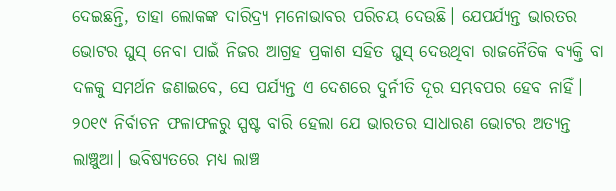ଦେଇଛନ୍ତି, ତାହା ଲୋକଙ୍କ ଦାରିଦ୍ର୍ୟ ମନୋଭାବର ପରିଚୟ ଦେଉଛି। ଯେପର୍ଯ୍ୟନ୍ତ ଭାରତର ଭୋଟର ଘୁସ୍‌ ନେବା ପାଇଁ ନିଜର ଆଗ୍ରହ ପ୍ରକାଶ ସହିତ ଘୁସ୍‌ ଦେଉଥିବା ରାଜନୈତିକ ବ୍ୟକ୍ତି ବା ଦଳକୁ ସମର୍ଥନ ଜଣାଇବେ, ସେ ପର୍ଯ୍ୟନ୍ତ ଏ ଦେଶରେ ଦୁର୍ନୀତି ଦୂର ସମ୍ଭବପର ହେବ ନାହିଁ। ୨୦୧୯ ନିର୍ବାଚନ ଫଳାଫଳରୁ ସ୍ପଷ୍ଟ ବାରି ହେଲା ଯେ ଭାରତର ସାଧାରଣ ଭୋଟର ଅତ୍ୟନ୍ତ ଲାଞ୍ଚୁଆ। ଭବିଷ୍ୟତରେ ମଧ୍ୟ ଲାଞ୍ଚ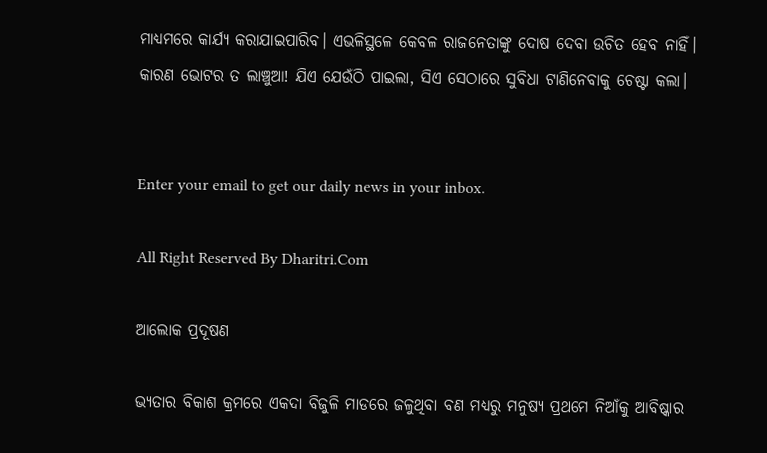ମାଧ୍ୟମରେ କାର୍ଯ୍ୟ କରାଯାଇପାରିବ। ଏଭଳିସ୍ଥଳେ କେବଳ ରାଜନେତାଙ୍କୁ ଦୋଷ ଦେବା ଉଚିତ ହେବ ନାହିଁ। କାରଣ ଭୋଟର ତ ଲାଞ୍ଚୁଆ! ଯିଏ ଯେଉଁଠି ପାଇଲା, ସିଏ ସେଠାରେ ସୁବିଧା ଟାଣିନେବାକୁ ଚେଷ୍ଟା କଲା।


Enter your email to get our daily news in your inbox.

All Right Reserved By Dharitri.Com

ଆଲୋକ ପ୍ରଦୂଷଣ

ଭ୍ୟତାର ବିକାଶ କ୍ରମରେ ଏକଦା ବିଜୁଳି ମାଡରେ ଜଳୁଥିବା ବଣ ମଧ୍ୟରୁ ମନୁଷ୍ୟ ପ୍ରଥମେ ନିଆଁକୁ ଆବିଷ୍କାର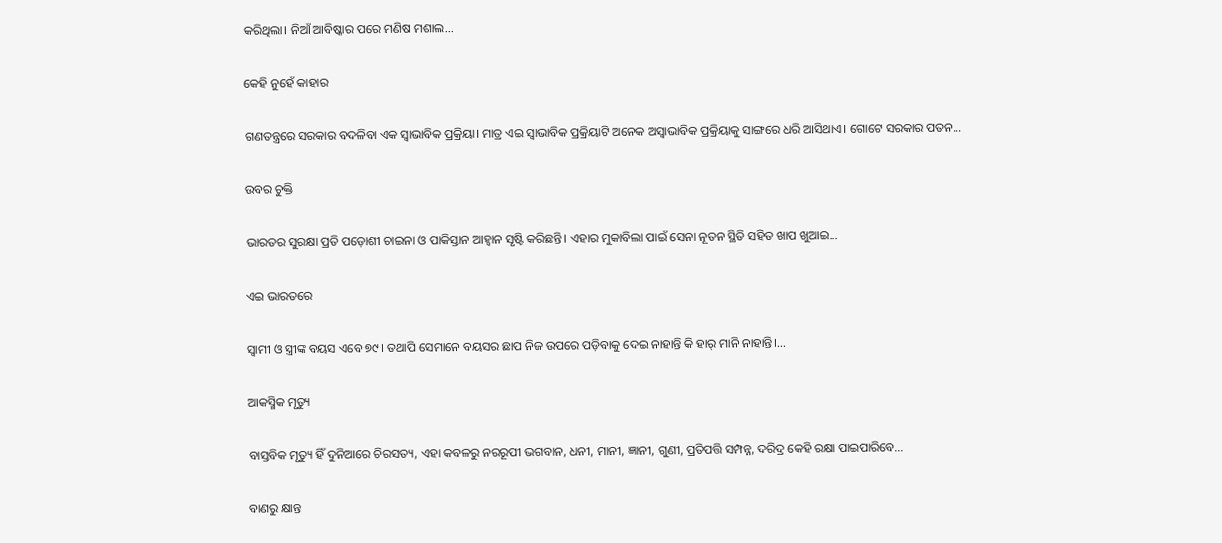କରିଥିଲା। ନିଆଁ ଆବିଷ୍କାର ପରେ ମଣିଷ ମଶାଲ...

କେହି ନୁହେଁ କାହାର

ଗଣତନ୍ତ୍ରରେ ସରକାର ବଦଳିବା ଏକ ସ୍ବାଭାବିକ ପ୍ରକ୍ରିୟା। ମାତ୍ର ଏଇ ସ୍ବାଭାବିକ ପ୍ରକ୍ରିୟାଟି ଅନେକ ଅସ୍ବାଭାବିକ ପ୍ରକ୍ରିୟାକୁ ସାଙ୍ଗରେ ଧରି ଆସିଥାଏ। ଗୋଟେ ସରକାର ପତନ...

ଉବର ଚୁକ୍ତି

ଭାରତର ସୁରକ୍ଷା ପ୍ରତି ପଡ଼ୋଶୀ ଚାଇନା ଓ ପାକିସ୍ତାନ ଆହ୍ବାନ ସୃଷ୍ଟି କରିଛନ୍ତି। ଏହାର ମୁକାବିଲା ପାଇଁ ସେନା ନୂତନ ସ୍ଥିତି ସହିତ ଖାପ ଖୁଆଇ...

ଏଇ ଭାରତରେ

ସ୍ବାମୀ ଓ ସ୍ତ୍ରୀଙ୍କ ବୟସ ଏବେ ୭୯। ତଥାପି ସେମାନେ ବୟସର ଛାପ ନିଜ ଉପରେ ପଡ଼ିବାକୁ ଦେଇ ନାହାନ୍ତି କି ହାର୍‌ ମାନି ନାହାନ୍ତି।...

ଆକସ୍ମିକ ମୃତ୍ୟୁ

ବାସ୍ତବିକ ମୃତ୍ୟୁ ହିଁ ଦୁନିଆରେ ଚିରସତ୍ୟ, ଏହା କବଳରୁ ନରରୂପୀ ଭଗବାନ, ଧନୀ, ମାନୀ, ଜ୍ଞାନୀ, ଗୁଣୀ, ପ୍ରତିପତ୍ତି ସମ୍ପନ୍ନ, ଦରିଦ୍ର କେହି ରକ୍ଷା ପାଇପାରିବେ...

ବାଣରୁ କ୍ଷାନ୍ତ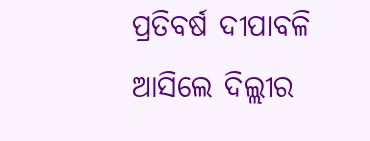ପ୍ରତିବର୍ଷ ଦୀପାବଳି ଆସିଲେ ଦିଲ୍ଲୀର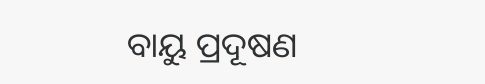ବାୟୁ ପ୍ରଦୂଷଣ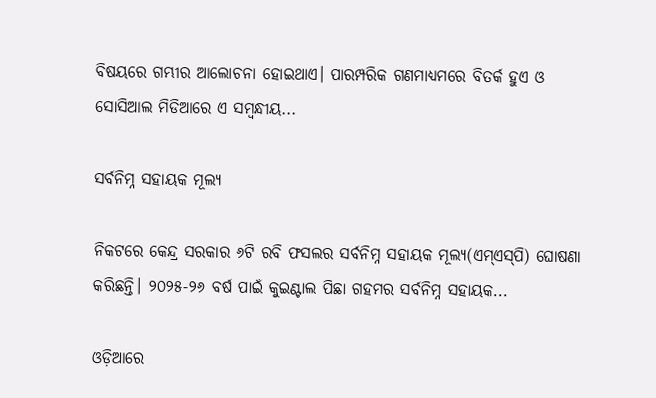ବିଷୟରେ ଗମ୍ଭୀର ଆଲୋଚନା ହୋଇଥାଏ। ପାରମ୍ପରିକ ଗଣମାଧ୍ୟମରେ ବିତର୍କ ହୁଏ ଓ ସୋସିଆଲ ମିଡିଆରେ ଏ ସମ୍ବନ୍ଧୀୟ...

ସର୍ବନିମ୍ନ ସହାୟକ ମୂଲ୍ୟ

ନିକଟରେ କେନ୍ଦ୍ର ସରକାର ୬ଟି ରବି ଫସଲର ସର୍ବନିମ୍ନ ସହାୟକ ମୂଲ୍ୟ(ଏମ୍‌ଏସ୍‌ପି) ଘୋଷଣା କରିଛନ୍ତି। ୨୦୨୫-୨୬ ବର୍ଷ ପାଇଁ କୁଇଣ୍ଟାଲ ପିଛା ଗହମର ସର୍ବନିମ୍ନ ସହାୟକ...

ଓଡ଼ିଆରେ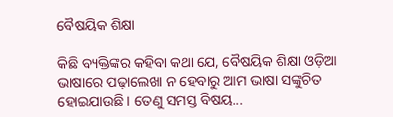ବୈଷୟିକ ଶିକ୍ଷା

କିଛି ବ୍ୟକ୍ତିଙ୍କର କହିବା କଥା ଯେ, ବୈଷୟିକ ଶିକ୍ଷା ଓଡ଼ିଆ ଭାଷାରେ ପଢ଼ାଲେଖା ନ ହେବାରୁ ଆମ ଭାଷା ସଙ୍କୁଚିତ ହୋଇଯାଉଛି। ତେଣୁ ସମସ୍ତ ବିଷୟ...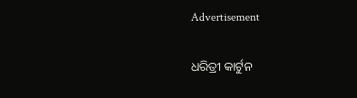Advertisement

ଧରିତ୍ରୀ କାର୍ଟୁନ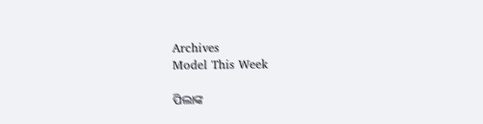Archives
Model This Week

ପିଲାଙ୍କ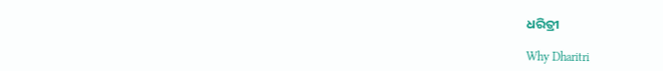ଧରିତ୍ରୀ

Why Dharitri